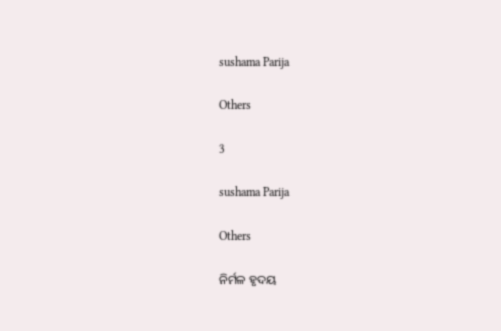sushama Parija

Others

3

sushama Parija

Others

ନିର୍ମଳ ହୃଦୟ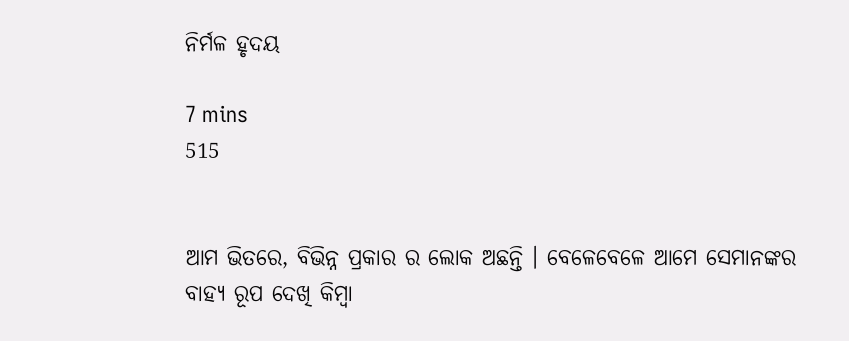ନିର୍ମଳ ହୃଦୟ

7 mins
515


ଆମ ଭିତରେ, ବିଭିନ୍ନ ପ୍ରକାର ର ଲୋକ ଅଛନ୍ତି । ବେଳେବେଳେ ଆମେ ସେମାନଙ୍କର ବାହ୍ୟ ରୂପ ଦେଖି କିମ୍ବା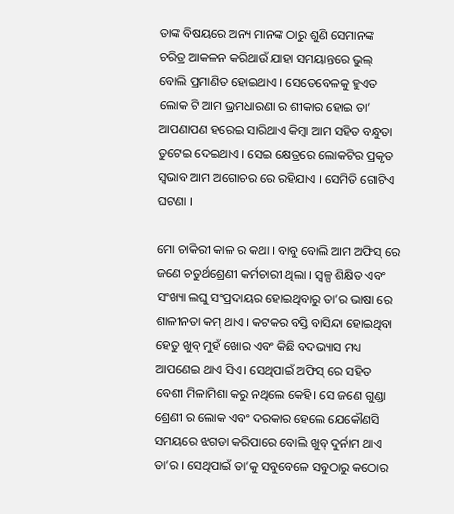ତାଙ୍କ ବିଷୟରେ ଅନ୍ୟ ମାନଙ୍କ ଠାରୁ ଶୁଣି ସେମାନଙ୍କ ଚରିତ୍ର ଆକଳନ କରିଥାଉଁ ଯାହା ସମୟାନ୍ତରେ ଭୁଲ୍ ବୋଲି ପ୍ରମାଣିତ ହୋଇଥାଏ । ସେତେବେଳକୁ ହୁଏତ ଲୋକ ଟି ଆମ ଭ୍ରମଧାରଣା ର ଶୀକାର ହୋଇ ତା’ ଆପଣାପଣ ହରେଇ ସାରିଥାଏ କିମ୍ବା ଆମ ସହିତ ବନ୍ଧୁତା ତୁଟେଇ ଦେଇଥାଏ । ସେଇ କ୍ଷେତ୍ରରେ ଲୋକଟିର ପ୍ରକୃତ ସ୍ୱଭାବ ଆମ ଅଗୋଚର ରେ ରହିଯାଏ । ସେମିତି ଗୋଟିଏ ଘଟଣା ।

ମୋ ଚାକିରୀ କାଳ ର କଥା । ବାବୁ ବୋଲି ଆମ ଅଫିସ୍ ରେ ଜଣେ ଚତୁର୍ଥଶ୍ରେଣୀ କର୍ମଚାରୀ ଥିଲା । ସ୍ୱଳ୍ପ ଶିକ୍ଷିତ ଏବଂ ସଂଖ୍ୟା ଲଘୁ ସଂପ୍ରଦାୟର ହୋଇଥିବାରୁ ତା’ର ଭାଷା ରେ ଶାଳୀନତା କମ୍ ଥାଏ । କଟକର ବସ୍ତି ବାସିନ୍ଦା ହୋଇଥିବା ହେତୁ ଖୁବ୍ ମୁହଁ ଖୋର ଏବଂ କିଛି ବଦଭ୍ୟାସ ମଧ୍ୟ ଆପଣେଇ ଥାଏ ସିଏ। ସେଥିପାଇଁ ଅଫିସ୍ ରେ ସହିତ ବେଶୀ ମିଳାମିଶା କରୁ ନଥିଲେ କେହି। ସେ ଜଣେ ଗୁଣ୍ଡା ଶ୍ରେଣୀ ର ଲୋକ ଏବଂ ଦରକାର ହେଲେ ଯେକୌଣସି ସମୟରେ ଝଗଡା କରିପାରେ ବୋଲି ଖୁବ୍ ଦୁର୍ନାମ ଥାଏ ତା’ର । ସେଥିପାଇଁ ତା’କୁ ସବୁବେଳେ ସବୁଠାରୁ କଠୋର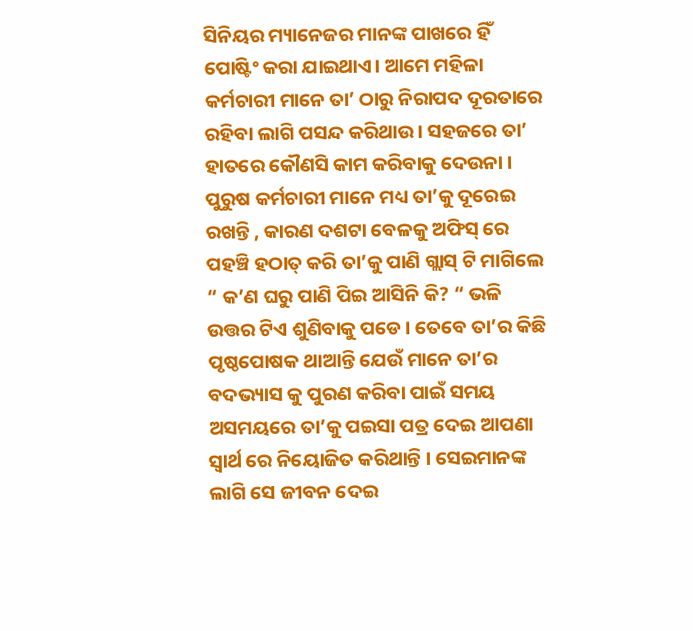ସିନିୟର ମ୍ୟାନେଜର ମାନଙ୍କ ପାଖରେ ହିଁ ପୋଷ୍ଟିଂ କରା ଯାଇଥାଏ। ଆମେ ମହିଳା କର୍ମଚାରୀ ମାନେ ତା’ ଠାରୁ ନିରାପଦ ଦୂରତାରେ ରହିବା ଲାଗି ପସନ୍ଦ କରିଥାଉ । ସହଜରେ ତା’ ହାତରେ କୌଣସି କାମ କରିବାକୁ ଦେଉନା । ପୁରୁଷ କର୍ମଚାରୀ ମାନେ ମଧ୍ୟ ତା’କୁ ଦୂରେଇ ରଖନ୍ତି , କାରଣ ଦଶଟା ବେଳକୁ ଅଫିସ୍ ରେ ପହଞ୍ଚି ହଠାତ୍ କରି ତା’କୁ ପାଣି ଗ୍ଲାସ୍ ଟି ମାଗିଲେ “ କ’ଣ ଘରୁ ପାଣି ପିଇ ଆସିନି କି? “ ଭଳି ଉତ୍ତର ଟିଏ ଶୁଣିବାକୁ ପଡେ । ତେବେ ତା’ର କିଛି ପୃଷ୍ଠପୋଷକ ଥାଆନ୍ତି ଯେଉଁ ମାନେ ତା’ର ବଦଭ୍ୟାସ କୁ ପୁରଣ କରିବା ପାଇଁ ସମୟ ଅସମୟରେ ତା’କୁ ପଇସା ପତ୍ର ଦେଇ ଆପଣା ସ୍ୱାର୍ଥ ରେ ନିୟୋଜିତ କରିଥାନ୍ତି । ସେଇମାନଙ୍କ ଲାଗି ସେ ଜୀବନ ଦେଇ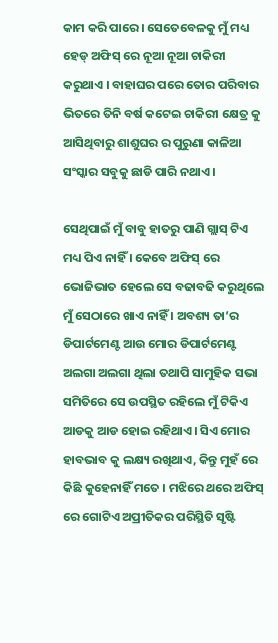କାମ କରି ପାରେ । ସେତେବେଳକୁ ମୁଁ ମଧ୍ୟ ହେଡ୍ ଅଫିସ୍ ରେ ନୂଆ ନୂଆ ଚାକିରୀ କରୁଥାଏ । ବାହାଘର ପରେ ତୋର ପରିବାର ଭିତରେ ତିନି ବର୍ଷ କଟେଇ ଚାକିରୀ କ୍ଷେତ୍ର କୁ ଆସିଥିବାରୁ ଶାଶୁଘର ର ପୁରୁଣା କାଳିଆ ସଂସ୍କାର ସବୁକୁ ଛାଡି ପାରି ନଥାଏ ।

ସେଥିପାଇଁ ମୁଁ ବାବୁ ହାତରୁ ପାଣି ଗ୍ଲାସ୍ ଟିଏ ମଧ୍ୟ ପିଏ ନାହିଁ । କେବେ ଅଫିସ୍ ରେ ଭୋଜିଭାତ ହେଲେ ସେ ବଢାବଢି କରୁଥିଲେ ମୁଁ ସେଠାରେ ଖାଏ ନାହିଁ । ଅବଶ୍ୟ ତା’ର ଡିପାର୍ଟମେଣ୍ଟ ଆଉ ମୋର ଡିପାର୍ଟମେଣ୍ଟ ଅଲଗା ଅଲଗା ଥିଲା ତଥାପି ସାମୁହିକ ସଭା ସମିତିରେ ସେ ଉପସ୍ଥିତ ରହିଲେ ମୁଁ ଟିକିଏ ଆଡକୁ ଆଡ ହୋଇ ରହିଥାଏ। ସିଏ ମୋର ହାବଭାବ କୁ ଲକ୍ଷ୍ୟ ରଖିଥାଏ, କିନ୍ତୁ ମୁହଁ ରେ କିଛି କୁହେନାହିଁ ମତେ । ମଝିରେ ଥରେ ଅଫିସ୍ ରେ ଗୋଟିଏ ଅପ୍ରୀତିକର ପରିସ୍ଥିତି ସୃଷ୍ଟି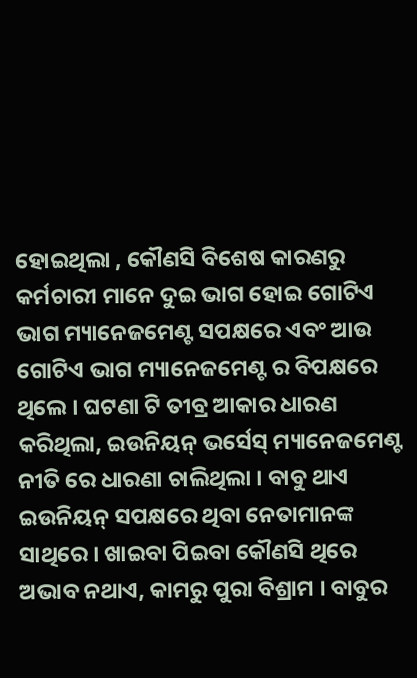ହୋଇଥିଲା , କୌଣସି ବିଶେଷ କାରଣରୁ କର୍ମଚାରୀ ମାନେ ଦୁଇ ଭାଗ ହୋଇ ଗୋଟିଏ ଭାଗ ମ୍ୟାନେଜମେଣ୍ଟ ସପକ୍ଷରେ ଏବଂ ଆଉ ଗୋଟିଏ ଭାଗ ମ୍ୟାନେଜମେଣ୍ଟ ର ବିପକ୍ଷରେ ଥିଲେ । ଘଟଣା ଟି ତୀବ୍ର ଆକାର ଧାରଣ କରିଥିଲା, ଇଉନିୟନ୍ ଭର୍ସେସ୍ ମ୍ୟାନେଜମେଣ୍ଟ ନୀତି ରେ ଧାରଣା ଚାଲିଥିଲା । ବାବୁ ଥାଏ ଇଉନିୟନ୍ ସପକ୍ଷରେ ଥିବା ନେତାମାନଙ୍କ ସାଥିରେ । ଖାଇବା ପିଇବା କୌଣସି ଥିରେ ଅଭାବ ନଥାଏ, କାମରୁ ପୁରା ବିଶ୍ରାମ । ବାବୁର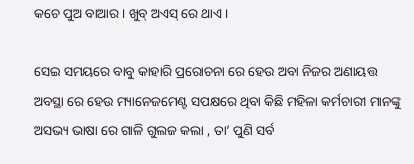କଚେ ପୁଅ ବାଆର । ଖୁବ୍ ଅଏସ୍ ରେ ଥାଏ।

ସେଇ ସମୟରେ ବାବୁ କାହାରି ପ୍ରରୋଚନା ରେ ହେଉ ଅବା ନିଜର ଅଣାୟତ୍ତ ଅବସ୍ଥା ରେ ହେଉ ମ୍ୟାନେଜମେଣ୍ଟ ସପକ୍ଷରେ ଥିବା କିଛି ମହିଳା କର୍ମଚାରୀ ମାନଙ୍କୁ ଅସଭ୍ୟ ଭାଷା ରେ ଗାଳି ଗୁଲଜ କଲା , ତା’ ପୁଣି ସର୍ବ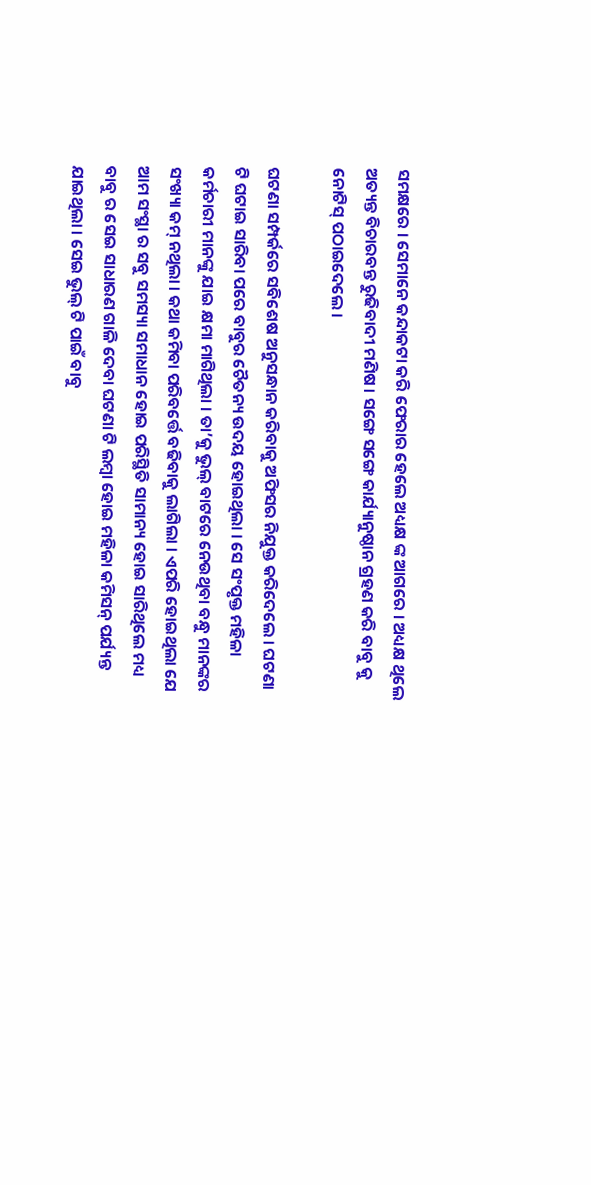ସମକ୍ଷରେ । ସେମାନେ କନ୍ଦାକଟା କରି ଫେରାର ହେଲେ ଅଧ୍ୟକ୍ଷ ଙ୍କ ଆଗରେ । ଅଧ୍ୟକ୍ଷ ଥିଲେ ଅତ୍ୟନ୍ତ ବିଚାରବନ୍ତ ରୁଢିବାଦୀ ମଣିଷ । ସଙ୍ଗେ ସଙ୍ଗେ କାର୍ଯ୍ୟାନୁଷ୍ଠାନ ଗ୍ରହଣ କରି ବାବୁ କୁ ନୋଟିସ୍ ପଠାଇଦେଲେ ।

ଘଟଣା ସମ୍ପର୍କରେ ସବିଶେଷ ଅନୁସନ୍ଧାନ କରିବାକୁ ଅଫିସର ନିଯୁକ୍ତ କରିଦେଲେ । ଘଟଣା ଟି ଘଟାଇ ସାରିବା ପରେ ବାବୁର ଚୈତନ୍ୟ ଉଦୟ ହୋଇଥିଲା । ସେ ସଂପୃକ୍ତ ମହିଳା କର୍ମଚାରୀ ମାନଙ୍କୁ ଯାଇ କ୍ଷମା ମାଗିଥିଲା । ତା’କୁ ଭୁଲ୍ ବାଟରେ ନେଉଥିବା ବନ୍ଧୁ ମାନଙ୍କର ସଂଖ୍ୟା କମ୍ ନଥିଲା । କଥା କମିବା ପରିବର୍ତ୍ତେ ବଢିବାକୁ ଲାଗିଲା । ଏପରି ହୋଇଥିଲା ଯେ ଆମ ସଂସ୍ଥା ର ସବୁ ସମସ୍ୟା ସମାଧାନ ହୋଇ ପରିସ୍ଥିତି ସାମାନ୍ୟ ହୋଇ ସାରିଥିଲେ ମଧ୍ୟ ବାବୁ ର ସେଇ ସାଧାରଣ ଗାଳି ଦେବା ଘଟଣା ଟି ଲମ୍ବା ହୋଇ ମହିଳା କମିସନ୍ ପର୍ଯ୍ୟନ୍ତ ଯାଇଥିଲା । ସେଇ ଭୁଲ୍ ଟି ପାଇଁ ବାବୁ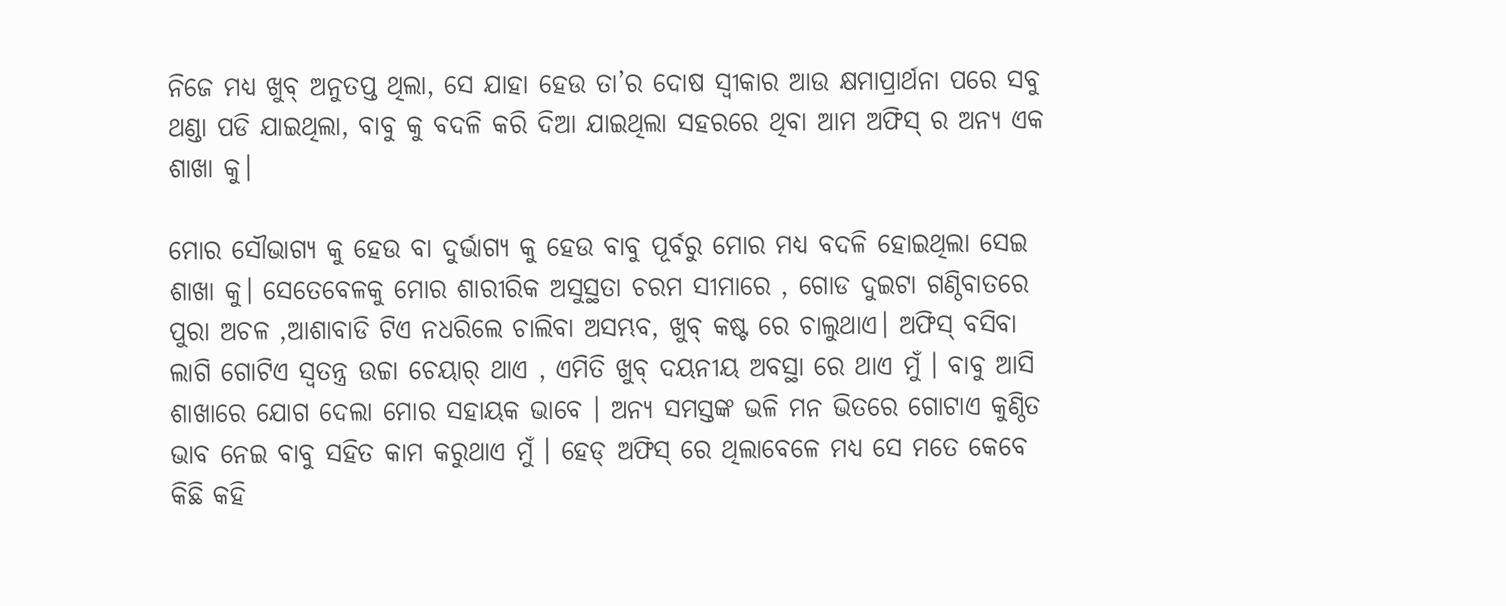ନିଜେ ମଧ୍ୟ ଖୁବ୍ ଅନୁତପ୍ତ ଥିଲା, ସେ ଯାହା ହେଉ ତା’ର ଦୋଷ ସ୍ୱୀକାର ଆଉ କ୍ଷମାପ୍ରାର୍ଥନା ପରେ ସବୁ ଥଣ୍ଡା ପଡି ଯାଇଥିଲା, ବାବୁ କୁ ବଦଳି କରି ଦିଆ ଯାଇଥିଲା ସହରରେ ଥିବା ଆମ ଅଫିସ୍ ର ଅନ୍ୟ ଏକ ଶାଖା କୁ।

ମୋର ସୌଭାଗ୍ୟ କୁ ହେଉ ବା ଦୁର୍ଭାଗ୍ୟ କୁ ହେଉ ବାବୁ ପୂର୍ବରୁ ମୋର ମଧ୍ୟ ବଦଳି ହୋଇଥିଲା ସେଇ ଶାଖା କୁ। ସେତେବେଳକୁ ମୋର ଶାରୀରିକ ଅସୁସ୍ଥତା ଚରମ ସୀମାରେ , ଗୋଡ ଦୁଇଟା ଗଣ୍ଠିବାତରେ ପୁରା ଅଚଳ ,ଆଶାବାଡି ଟିଏ ନଧରିଲେ ଚାଲିବା ଅସମ୍ଭବ, ଖୁବ୍ କଷ୍ଟ ରେ ଚାଲୁଥାଏ। ଅଫିସ୍ ବସିବା ଲାଗି ଗୋଟିଏ ସ୍ୱତନ୍ତ୍ର ଉଚ୍ଚା ଚେୟାର୍ ଥାଏ , ଏମିତି ଖୁବ୍ ଦୟନୀୟ ଅବସ୍ଥା ରେ ଥାଏ ମୁଁ । ବାବୁ ଆସି ଶାଖାରେ ଯୋଗ ଦେଲା ମୋର ସହାୟକ ଭାବେ । ଅନ୍ୟ ସମସ୍ତଙ୍କ ଭଳି ମନ ଭିତରେ ଗୋଟାଏ କୁଣ୍ଠିତ ଭାବ ନେଇ ବାବୁ ସହିତ କାମ କରୁଥାଏ ମୁଁ । ହେଡ୍ ଅଫିସ୍ ରେ ଥିଲାବେଳେ ମଧ୍ୟ ସେ ମତେ କେବେ କିଛି କହି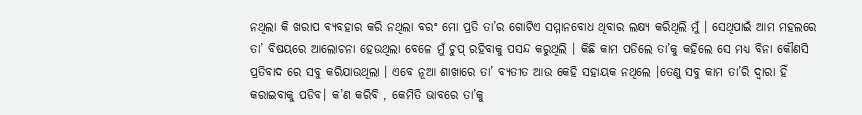ନଥିଲା କି ଖରାପ ବ୍ୟବହାର କରି ନଥିଲା ବରଂ ମୋ ପ୍ରତି ତା’ର ଗୋଟିଏ ସମ୍ମାନବୋଧ ଥିବାର ଲକ୍ଷ୍ୟ କରିଥିଲି ମୁଁ । ସେଥିପାଇଁ ଆମ ମହଲରେ ତା’ ବିଷୟରେ ଆଲୋଚନା ହେଉଥିଲା ବେଳେ ମୁଁ ଚୁପ୍ ରହିବାକୁ ପସନ୍ଦ କରୁଥିଲି । କିଛି କାମ ପଡିଲେ ତା’କୁ କହିଲେ ସେ ମଧ୍ୟ ବିନା କୌଣସି ପ୍ରତିବାଦ ରେ ସବୁ କରିଯାଉଥିଲା । ଏବେ ନୂଆ ଶାଖାରେ ତା’ ବ୍ୟତୀତ ଆଉ କେହି ସହାୟକ ନଥିଲେ ।ତେଣୁ ସବୁ କାମ ତା’ରି ଦ୍ୱାରା ହିଁ କରାଇବାକୁ ପଡିବ। କ’ଣ କରିବି , କେମିତି ଭାବରେ ତା’କୁ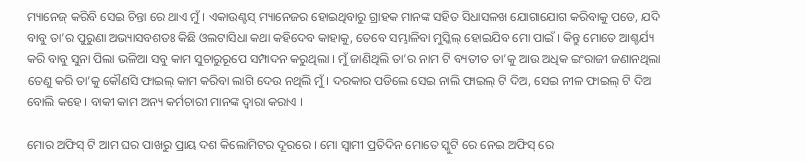ମ୍ୟାନେଜ୍ କରିବି ସେଇ ଚିନ୍ତା ରେ ଥାଏ ମୁଁ । ଏକାଉଣ୍ଟସ୍ ମ୍ୟାନେଜର ହୋଇଥିବାରୁ ଗ୍ରାହକ ମାନଙ୍କ ସହିତ ସିଧାସଳଖ ଯୋଗାଯୋଗ କରିବାକୁ ପଡେ, ଯଦି ବାବୁ ତା’ର ପୁରୁଣା ଅଭ୍ୟାସବଶତଃ କିଛି ଓଲଟାସିଧା କଥା କହିଦେବ କାହାକୁ, ତେବେ ସମ୍ଭାଳିବା ମୁସ୍କିଲ୍ ହୋଇଯିବ ମୋ ପାଇଁ । କିନ୍ତୁ ମୋତେ ଆଶ୍ଚର୍ଯ୍ୟ କରି ବାବୁ ସୁନା ପିଲା ଭଳିଆ ସବୁ କାମ ସୁଚାରୁରୂପେ ସମ୍ପାଦନ କରୁଥିଲା । ମୁଁ ଜାଣିଥିଲି ତା’ର ନାମ ଟି ବ୍ୟତୀତ ତା’କୁ ଆଉ ଅଧିକ ଇଂରାଜୀ ଜଣାନଥିଲା ତେଣୁ କରି ତା’କୁ କୌଣସି ଫାଇଲ୍ କାମ କରିବା ଲାଗି ଦେଉ ନଥିଲି ମୁଁ । ଦରକାର ପଡିଲେ ସେଇ ନାଲି ଫାଇଲ୍ ଟି ଦିଅ, ସେଇ ନୀଳ ଫାଇଲ୍ ଟି ଦିଅ ବୋଲି କହେ । ବାକୀ କାମ ଅନ୍ୟ କର୍ମଚାରୀ ମାନଙ୍କ ଦ୍ଵାରା କରାଏ ।

ମୋର ଅଫିସ୍ ଟି ଆମ ଘର ପାଖରୁ ପ୍ରାୟ ଦଶ କିଲୋମିଟର ଦୂରରେ । ମୋ ସ୍ବାମୀ ପ୍ରତିଦିନ ମୋତେ ସ୍କୁଟି ରେ ନେଇ ଅଫିସ୍ ରେ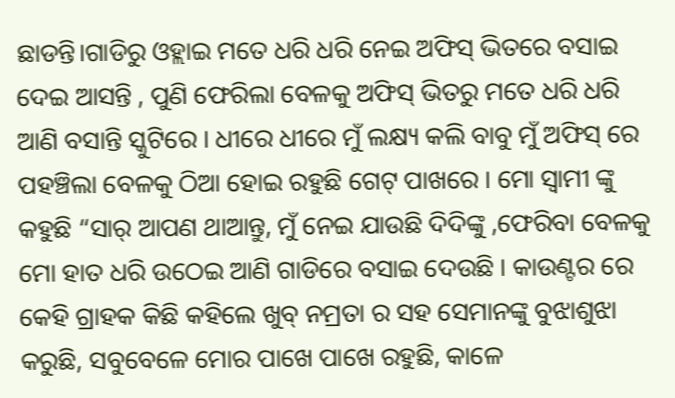ଛାଡନ୍ତି।ଗାଡିରୁ ଓହ୍ଲାଇ ମତେ ଧରି ଧରି ନେଇ ଅଫିସ୍ ଭିତରେ ବସାଇ ଦେଇ ଆସନ୍ତି , ପୁଣି ଫେରିଲା ବେଳକୁ ଅଫିସ୍ ଭିତରୁ ମତେ ଧରି ଧରି ଆଣି ବସାନ୍ତି ସ୍କୁଟିରେ । ଧୀରେ ଧୀରେ ମୁଁ ଲକ୍ଷ୍ୟ କଲି ବାବୁ ମୁଁ ଅଫିସ୍ ରେ ପହଞ୍ଚିଲା ବେଳକୁ ଠିଆ ହୋଇ ରହୁଛି ଗେଟ୍ ପାଖରେ । ମୋ ସ୍ବାମୀ ଙ୍କୁ କହୁଛି “ସାର୍ ଆପଣ ଥାଆନ୍ତୁ, ମୁଁ ନେଇ ଯାଉଛି ଦିଦିଙ୍କୁ ,ଫେରିବା ବେଳକୁ ମୋ ହାତ ଧରି ଉଠେଇ ଆଣି ଗାଡିରେ ବସାଇ ଦେଉଛି । କାଉଣ୍ଟର ରେ କେହି ଗ୍ରାହକ କିଛି କହିଲେ ଖୁବ୍ ନମ୍ରତା ର ସହ ସେମାନଙ୍କୁ ବୁଝାଶୁଝା କରୁଛି, ସବୁବେଳେ ମୋର ପାଖେ ପାଖେ ରହୁଛି, କାଳେ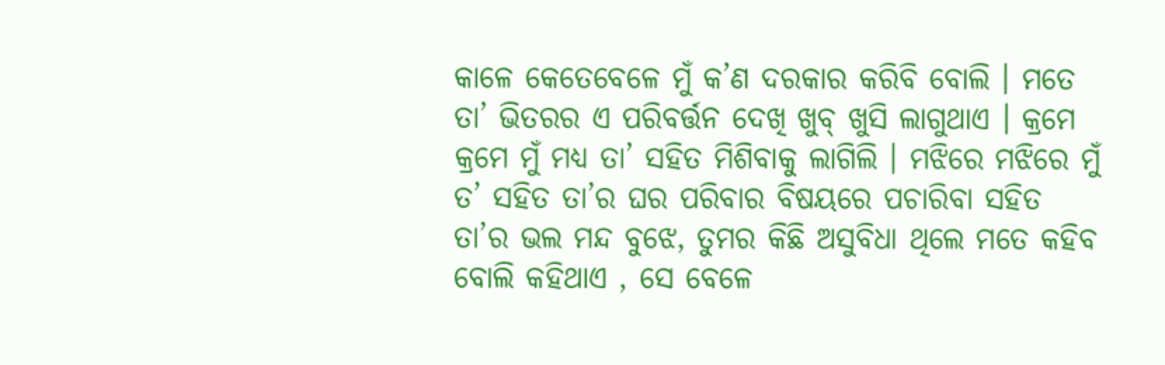କାଳେ କେତେବେଳେ ମୁଁ କ’ଣ ଦରକାର କରିବି ବୋଲି । ମତେ ତା’ ଭିତରର ଏ ପରିବର୍ତ୍ତନ ଦେଖି ଖୁବ୍ ଖୁସି ଲାଗୁଥାଏ । କ୍ରମେ କ୍ରମେ ମୁଁ ମଧ୍ୟ ତା’ ସହିତ ମିଶିବାକୁ ଲାଗିଲି । ମଝିରେ ମଝିରେ ମୁଁ ତ’ ସହିତ ତା’ର ଘର ପରିବାର ବିଷୟରେ ପଚାରିବା ସହିତ ତା’ର ଭଲ ମନ୍ଦ ବୁଝେ, ତୁମର କିଛି ଅସୁବିଧା ଥିଲେ ମତେ କହିବ ବୋଲି କହିଥାଏ , ସେ ବେଳେ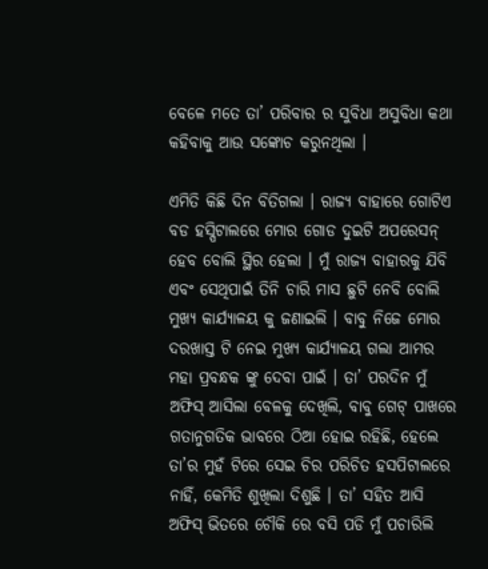ବେଳେ ମତେ ତା’ ପରିବାର ର ସୁବିଧା ଅସୁବିଧା କଥା କହିବାକୁ ଆଉ ସଙ୍କୋଚ କରୁନଥିଲା ।

ଏମିତି କିଛି ଦିନ ବିତିଗଲା । ରାଜ୍ୟ ବାହାରେ ଗୋଟିଏ ବଡ ହସ୍ପିଟାଲରେ ମୋର ଗୋଡ ଦୁଇଟି ଅପରେସନ୍ ହେବ ବୋଲି ସ୍ଥିର ହେଲା । ମୁଁ ରାଜ୍ୟ ବାହାରକୁ ଯିବି ଏବଂ ସେଥିପାଇଁ ତିନି ଚାରି ମାସ ଛୁଟି ନେବି ବୋଲି ମୁଖ୍ୟ କାର୍ଯ୍ୟାଳୟ କୁ ଜଣାଇଲି । ବାବୁ ନିଜେ ମୋର ଦରଖାସ୍ତ ଟି ନେଇ ମୁଖ୍ୟ କାର୍ଯ୍ୟାଳୟ ଗଲା ଆମର ମହା ପ୍ରବନ୍ଧକ ଙ୍କୁ ଦେବା ପାଇଁ । ତା’ ପରଦିନ ମୁଁ ଅଫିସ୍ ଆସିଲା ବେଳକୁ ଦେଖିଲି, ବାବୁ ଗେଟ୍ ପାଖରେ ଗତାନୁଗତିକ ଭାବରେ ଠିଆ ହୋଇ ରହିଛି, ହେଲେ ତା’ର ମୁହଁ ଟିରେ ସେଇ ଚିର ପରିଚିତ ହସପିଟାଲରେ ନାହିଁ, କେମିତି ଶୁଖିଲା ଦିଶୁଛି । ତା’ ସହିତ ଆସି ଅଫିସ୍ ଭିତରେ ଚୌକି ରେ ବସି ପଡି ମୁଁ ପଚାରିଲି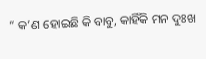“ କ’ଣ ହୋଇଛି କି ବାବୁ, କାହିଁକି ମନ ଦୁଃଖ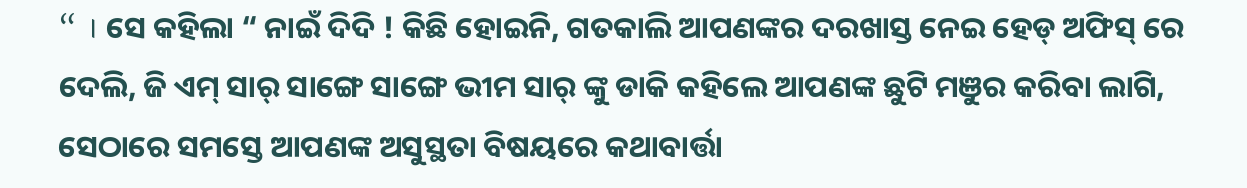“ । ସେ କହିଲା “ ନାଇଁ ଦିଦି ! କିଛି ହୋଇନି, ଗତକାଲି ଆପଣଙ୍କର ଦରଖାସ୍ତ ନେଇ ହେଡ୍ ଅଫିସ୍ ରେ ଦେଲି, ଜି ଏମ୍ ସାର୍ ସାଙ୍ଗେ ସାଙ୍ଗେ ଭୀମ ସାର୍ ଙ୍କୁ ଡାକି କହିଲେ ଆପଣଙ୍କ ଛୁଟି ମଞୁର କରିବା ଲାଗି, ସେଠାରେ ସମସ୍ତେ ଆପଣଙ୍କ ଅସୁସ୍ଥତା ବିଷୟରେ କଥାବାର୍ତ୍ତା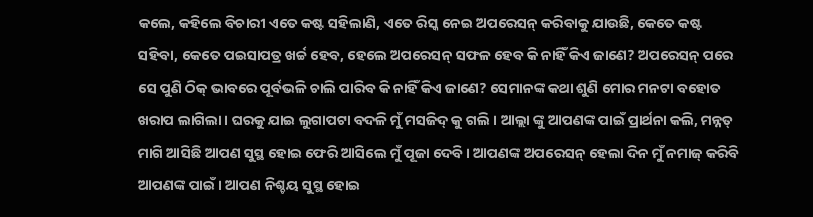କଲେ, କହିଲେ ବିଚାରୀ ଏତେ କଷ୍ଟ ସହିଲାଣି, ଏତେ ରିସ୍କ ନେଇ ଅପରେସନ୍ କରିବାକୁ ଯାଉଛି, କେତେ କଷ୍ଟ ସହିବା, କେତେ ପଇସାପତ୍ର ଖର୍ଚ୍ଚ ହେବ, ହେଲେ ଅପରେସନ୍ ସଫଳ ହେବ କି ନାହିଁ କିଏ ଜାଣେ? ଅପରେସନ୍ ପରେ ସେ ପୁଣି ଠିକ୍ ଭାବରେ ପୂର୍ବଭଳି ଚାଲି ପାରିବ କି ନାହିଁ କିଏ ଜାଣେ? ସେମାନଙ୍କ କଥା ଶୁଣି ମୋର ମନଟା ବହୋତ ଖରାପ ଲାଗିଲା । ଘରକୁ ଯାଇ ଲୁଗାପଟା ବଦଳି ମୁଁ ମସଜିଦ୍ କୁ ଗଲି । ଆଲ୍ଲା ଙ୍କୁ ଆପଣଙ୍କ ପାଇଁ ପ୍ରାର୍ଥନା କଲି, ମନ୍ନତ୍ ମାଗି ଆସିଛି ଆପଣ ସୁସ୍ଥ ହୋଇ ଫେରି ଆସିଲେ ମୁଁ ପୂଜା ଦେବି । ଆପଣଙ୍କ ଅପରେସନ୍ ହେଲା ଦିନ ମୁଁ ନମାଜ୍ କରିବି ଆପଣଙ୍କ ପାଇଁ । ଆପଣ ନିଶ୍ଚୟ ସୁସ୍ଥ ହୋଇ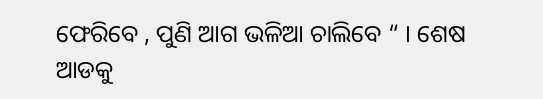ଫେରିବେ , ପୁଣି ଆଗ ଭଳିଆ ଚାଲିବେ “ । ଶେଷ ଆଡକୁ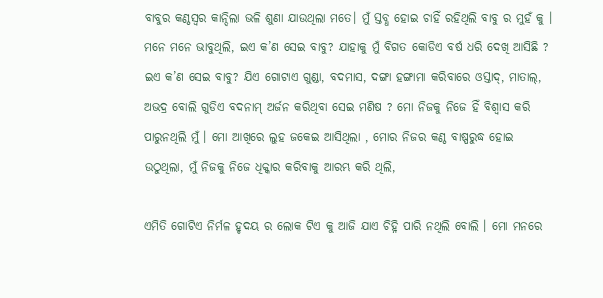ବାବୁର କଣ୍ଠସ୍ବର କାନ୍ଦିଲା ଭଳି ଶୁଣା ଯାଉଥିଲା ମତେ। ମୁଁ ସ୍ତବ୍ଧ ହୋଇ ଚାହିଁ ରହିଥିଲି ବାବୁ ର ମୁହଁ କୁ । ମନେ ମନେ ଭାବୁଥିଲି, ଇଏ କ’ଣ ସେଇ ବାବୁ? ଯାହାକୁ ମୁଁ ବିଗତ କୋଡିଏ ବର୍ଷ ଧରି ଦେଖି ଆସିଛି ? ଇଏ କ’ଣ ସେଇ ବାବୁ? ଯିଏ ଗୋଟାଏ ଗୁଣ୍ଡା, ବଦମାସ, ଦଙ୍ଗା ହଙ୍ଗାମା କରିବାରେ ଓସ୍ତାଦ୍, ମାତାଲ୍, ଅଭଦ୍ର ବୋଲି ଗୁଡିଏ ବଦନାମ୍ ଅର୍ଜନ କରିଥିବା ସେଇ ମଣିଷ ? ମୋ ନିଜକୁ ନିଜେ ହିଁ ବିଶ୍ବାସ କରି ପାରୁନଥିଲି ମୁଁ । ମୋ ଆଖିରେ ଲୁହ ଜକେଇ ଆସିଥିଲା , ମୋର ନିଜର କଣ୍ଠ ବାଷ୍ପରୁଦ୍ଧ ହୋଇ ଉଠୁଥିଲା, ମୁଁ ନିଜକୁ ନିଜେ ଧିକ୍କାର କରିବାକୁ ଆରମ୍ଭ କରି ଥିଲି,

ଏମିତି ଗୋଟିଏ ନିର୍ମଳ ହୃଦୟ ର ଲୋକ ଟିଏ କୁ ଆଜି ଯାଏ ଚିହ୍ନି ପାରି ନଥିଲି ବୋଲି । ମୋ ମନରେ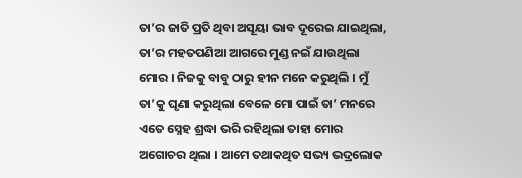ତା’ର ଜାତି ପ୍ରତି ଥିବା ଅସୂୟା ଭାବ ଦୂରେଇ ଯାଇଥିଲା, ତା’ର ମହତପଣିଆ ଆଗରେ ମୁଣ୍ଡ ନଇଁ ଯାଉଥିଲା ମୋର । ନିଜକୁ ବାବୁ ଠାରୁ ହୀନ ମନେ କରୁଥିଲି । ମୁଁ ତା’କୁ ଘୃଣା କରୁଥିଲା ବେଳେ ମୋ ପାଇଁ ତା’ ମନରେ ଏତେ ସ୍ନେହ ଶ୍ରଦ୍ଧା ଭରି ରହିଥିଲା ତାହା ମୋର ଅଗୋଚର ଥିଲା । ଆମେ ତଥାକଥିତ ସଭ୍ୟ ଭଦ୍ରଲୋକ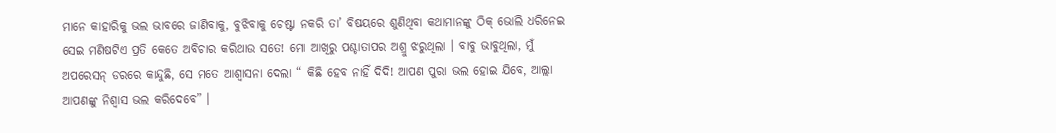ମାନେ କାହାରିକୁ ଭଲ ଭାବରେ ଜାଣିବାକୁ, ବୁଝିବାକୁ ଚେଷ୍ଟା ନକରି ତା’ ବିଷୟରେ ଶୁଣିଥିବା କଥାମାନଙ୍କୁ ଠିକ୍ ଭୋଲି ଧରିନେଇ ସେଇ ମଣିଷଟିଏ ପ୍ରତି କେତେ ଅବିଚାର କରିଥାଉ ସତେ! ମୋ ଆଖିରୁ ପଶ୍ଚାତାପର ଅଶ୍ରୁ ଝରୁଥିଲା । ବାବୁ ଭାବୁଥିଲା, ମୁଁ ଅପରେସନ୍ ଡରରେ କାନ୍ଦୁଛି, ସେ ମତେ ଆଶ୍ୱାସନା ଦେଲା “ କିଛି ହେବ ନାହିଁ ଦିଦି! ଆପଣ ପୁରା ଭଲ ହୋଇ ଯିବେ, ଆଲ୍ଲା ଆପଣଙ୍କୁ ନିଶ୍ବାସ ଭଲ କରିଦେବେ” ।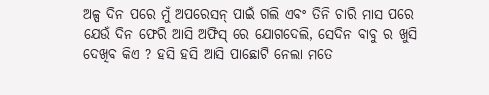ଅଳ୍ପ ଦିନ ପରେ ମୁଁ ଅପରେସନ୍ ପାଇଁ ଗଲି ଏବଂ ତିନି ଚାରି ମାସ ପରେ ଯେଉଁ ଦିନ ଫେରି ଆସି ଅଫିସ୍ ରେ ଯୋଗଦେଲି, ସେଦିନ ବାବୁ ର ଖୁସି ଦେଖିବ କିଏ ? ହସି ହସି ଆସି ପାଛୋଟି ନେଲା ମତେ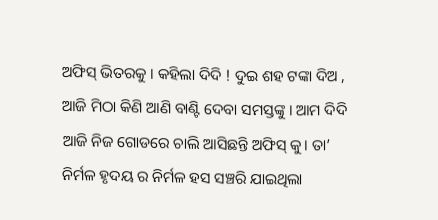ଅଫିସ୍ ଭିତରକୁ । କହିଲା ଦିଦି ! ଦୁଇ ଶହ ଟଙ୍କା ଦିଅ , ଆଜି ମିଠା କିଣି ଆଣି ବାଣ୍ଟି ଦେବା ସମସ୍ତଙ୍କୁ । ଆମ ଦିଦି ଆଜି ନିଜ ଗୋଡରେ ଚାଲି ଆସିଛନ୍ତି ଅଫିସ୍ କୁ। ତା’ ନିର୍ମଳ ହୃଦୟ ର ନିର୍ମଳ ହସ ସଞ୍ଚରି ଯାଇଥିଲା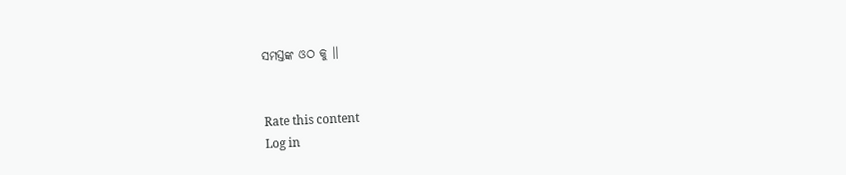ସମସ୍ତଙ୍କ ଓଠ କୁ ।।


Rate this content
Log in